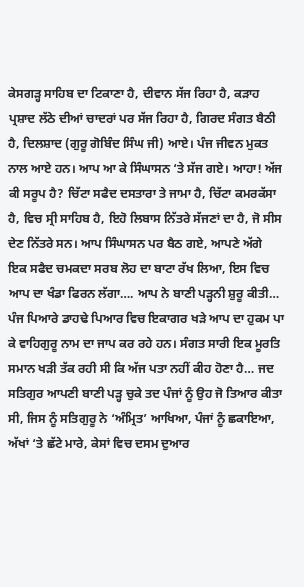ਕੇਸਗੜ੍ਹ ਸਾਹਿਬ ਦਾ ਟਿਕਾਣਾ ਹੈ, ਦੀਵਾਨ ਸੱਜ ਰਿਹਾ ਹੈ, ਕੜਾਹ ਪ੍ਰਸ਼ਾਦ ਲੱਠੇ ਦੀਆਂ ਚਾਦਰਾਂ ਪਰ ਸੱਜ ਰਿਹਾ ਹੈ, ਗਿਰਦ ਸੰਗਤ ਬੈਠੀ ਹੈ, ਦਿਲਸ਼ਾਦ (ਗੁਰੂ ਗੋਬਿੰਦ ਸਿੰਘ ਜੀ) ਆਏ। ਪੰਜ ਜੀਵਨ ਮੁਕਤ ਨਾਲ ਆਏ ਹਨ। ਆਪ ਆ ਕੇ ਸਿੰਘਾਸਨ ‘ਤੇ ਸੱਜ ਗਏ। ਆਹਾ! ਅੱਜ ਕੀ ਸਰੂਪ ਹੈ? ਚਿੱਟਾ ਸਫੈਦ ਦਸਤਾਰਾ ਤੇ ਜਾਮਾ ਹੈ, ਚਿੱਟਾ ਕਮਰਕੱਸਾ ਹੈ, ਵਿਚ ਸ੍ਰੀ ਸਾਹਿਬ ਹੈ, ਇਹੋ ਲਿਬਾਸ ਨਿੱਤਰੇ ਸੱਜਣਾਂ ਦਾ ਹੈ, ਜੋ ਸੀਸ ਦੇਣ ਨਿੱਤਰੇ ਸਨ। ਆਪ ਸਿੰਘਾਸਨ ਪਰ ਬੈਠ ਗਏ, ਆਪਣੇ ਅੱਗੇ ਇਕ ਸਫੈਦ ਚਮਕਦਾ ਸਰਬ ਲੋਹ ਦਾ ਬਾਟਾ ਰੱਖ ਲਿਆ, ਇਸ ਵਿਚ ਆਪ ਦਾ ਖੰਡਾ ਫਿਰਨ ਲੱਗਾ…. ਆਪ ਨੇ ਬਾਣੀ ਪੜ੍ਹਨੀ ਸ਼ੁਰੂ ਕੀਤੀ… ਪੰਜ ਪਿਆਰੇ ਡਾਹਢੇ ਪਿਆਰ ਵਿਚ ਇਕਾਗਰ ਖੜੇ ਆਪ ਦਾ ਹੁਕਮ ਪਾ ਕੇ ਵਾਹਿਗੁਰੂ ਨਾਮ ਦਾ ਜਾਪ ਕਰ ਰਹੇ ਹਨ। ਸੰਗਤ ਸਾਰੀ ਇਕ ਮੂਰਤਿ ਸਮਾਨ ਖੜੀ ਤੱਕ ਰਹੀ ਸੀ ਕਿ ਅੱਜ ਪਤਾ ਨਹੀਂ ਕੀਹ ਹੋਣਾ ਹੈ… ਜਦ ਸਤਿਗੁਰ ਆਪਣੀ ਬਾਣੀ ਪੜ੍ਹ ਚੁਕੇ ਤਦ ਪੰਜਾਂ ਨੂੰ ਉਹ ਜੋ ਤਿਆਰ ਕੀਤਾ ਸੀ, ਜਿਸ ਨੂੰ ਸਤਿਗੁਰੂ ਨੇ ‘ਅੰਮ੍ਰਿਤ’ ਆਖਿਆ, ਪੰਜਾਂ ਨੂੰ ਛਕਾਇਆ, ਅੱਖਾਂ ‘ਤੇ ਛੱਟੇ ਮਾਰੇ, ਕੇਸਾਂ ਵਿਚ ਦਸਮ ਦੁਆਰ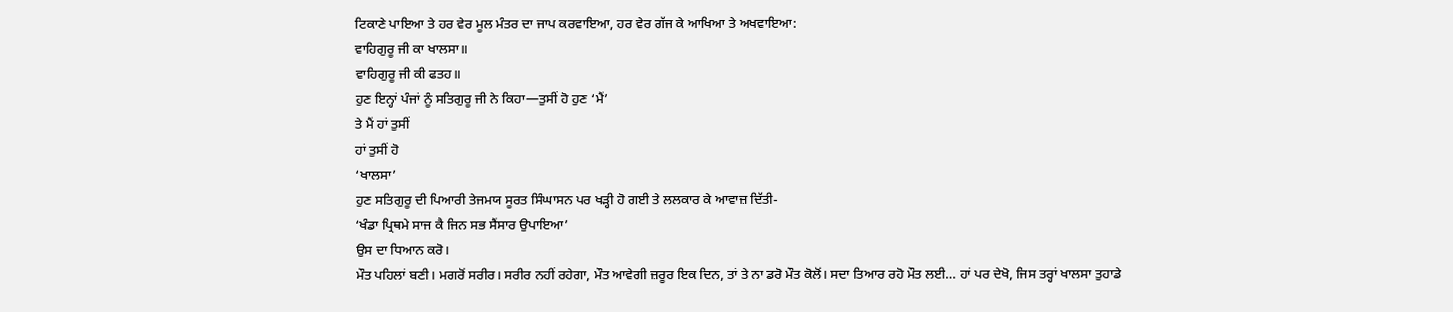ਟਿਕਾਣੇ ਪਾਇਆ ਤੇ ਹਰ ਵੇਰ ਮੂਲ ਮੰਤਰ ਦਾ ਜਾਪ ਕਰਵਾਇਆ, ਹਰ ਵੇਰ ਗੱਜ ਕੇ ਆਖਿਆ ਤੇ ਅਖਵਾਇਆ:
ਵਾਹਿਗੁਰੂ ਜੀ ਕਾ ਖਾਲਸਾ॥
ਵਾਹਿਗੁਰੂ ਜੀ ਕੀ ਫਤਹ॥
ਹੁਣ ਇਨ੍ਹਾਂ ਪੰਜਾਂ ਨੂੰ ਸਤਿਗੁਰੂ ਜੀ ਨੇ ਕਿਹਾ—ਤੁਸੀਂ ਹੋ ਹੁਣ ‘ਮੈਂ’
ਤੇ ਮੈਂ ਹਾਂ ਤੁਸੀਂ
ਹਾਂ ਤੁਸੀਂ ਹੋ
‘ਖਾਲਸਾ’
ਹੁਣ ਸਤਿਗੁਰੂ ਦੀ ਪਿਆਰੀ ਤੇਜਮਯ ਸੂਰਤ ਸਿੰਘਾਸਨ ਪਰ ਖੜ੍ਹੀ ਹੋ ਗਈ ਤੇ ਲਲਕਾਰ ਕੇ ਆਵਾਜ਼ ਦਿੱਤੀ-
‘ਖੰਡਾ ਪ੍ਰਿਥਮੇ ਸਾਜ ਕੈ ਜਿਨ ਸਭ ਸੈਂਸਾਰ ਉਪਾਇਆ’
ਉਸ ਦਾ ਧਿਆਨ ਕਰੋ।
ਮੌਤ ਪਹਿਲਾਂ ਬਣੀ। ਮਗਰੋਂ ਸਰੀਰ। ਸਰੀਰ ਨਹੀਂ ਰਹੇਗਾ, ਮੌਤ ਆਵੇਗੀ ਜ਼ਰੂਰ ਇਕ ਦਿਨ, ਤਾਂ ਤੇ ਨਾ ਡਰੋ ਮੌਤ ਕੋਲੋਂ। ਸਦਾ ਤਿਆਰ ਰਹੋ ਮੌਤ ਲਈ… ਹਾਂ ਪਰ ਦੇਖੋ, ਜਿਸ ਤਰ੍ਹਾਂ ਖਾਲਸਾ ਤੁਹਾਡੇ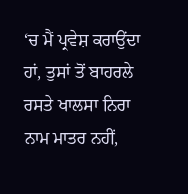‘ਚ ਮੈਂ ਪ੍ਰਵੇਸ਼ ਕਰਾਉਂਦਾ ਹਾਂ, ਤੁਸਾਂ ਤੋਂ ਬਾਹਰਲੇ ਰਸਤੇ ਖਾਲਸਾ ਨਿਰਾ ਨਾਮ ਮਾਤਰ ਨਹੀਂ,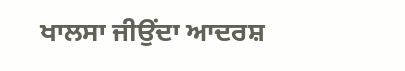ਖਾਲਸਾ ਜੀਉਂਦਾ ਆਦਰਸ਼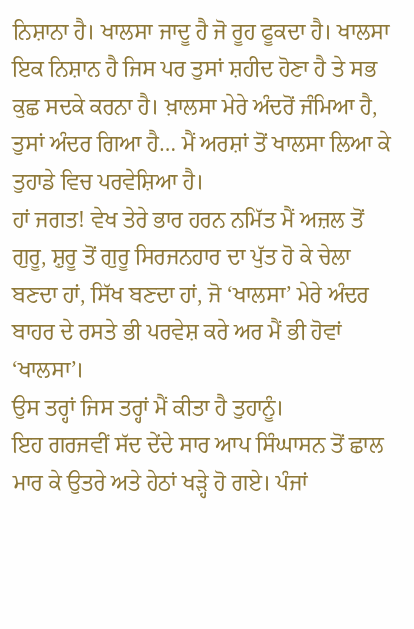ਨਿਸ਼ਾਨਾ ਹੈ। ਖਾਲਸਾ ਜਾਦੂ ਹੈ ਜੋ ਰੂਹ ਫੂਕਦਾ ਹੈ। ਖਾਲਸਾ ਇਕ ਨਿਸ਼ਾਨ ਹੈ ਜਿਸ ਪਰ ਤੁਸਾਂ ਸ਼ਹੀਦ ਹੋਣਾ ਹੈ ਤੇ ਸਭ ਕੁਛ ਸਦਕੇ ਕਰਨਾ ਹੈ। ਖ਼ਾਲਸਾ ਮੇਰੇ ਅੰਦਰੋਂ ਜੰਮਿਆ ਹੈ, ਤੁਸਾਂ ਅੰਦਰ ਗਿਆ ਹੈ… ਮੈਂ ਅਰਸ਼ਾਂ ਤੋਂ ਖਾਲਸਾ ਲਿਆ ਕੇ ਤੁਹਾਡੇ ਵਿਚ ਪਰਵੇਸ਼ਿਆ ਹੈ।
ਹਾਂ ਜਗਤ! ਵੇਖ ਤੇਰੇ ਭਾਰ ਹਰਨ ਨਮਿੱਤ ਮੈਂ ਅਜ਼ਲ ਤੋਂ ਗੁਰੂ, ਸ਼ੁਰੂ ਤੋਂ ਗੁਰੂ ਸਿਰਜਨਹਾਰ ਦਾ ਪੁੱਤ ਹੋ ਕੇ ਚੇਲਾ ਬਣਦਾ ਹਾਂ, ਸਿੱਖ ਬਣਦਾ ਹਾਂ, ਜੋ ‘ਖਾਲਸਾ’ ਮੇਰੇ ਅੰਦਰ ਬਾਹਰ ਦੇ ਰਸਤੇ ਭੀ ਪਰਵੇਸ਼ ਕਰੇ ਅਰ ਮੈਂ ਭੀ ਹੋਵਾਂ
‘ਖਾਲਸਾ’।
ਉਸ ਤਰ੍ਹਾਂ ਜਿਸ ਤਰ੍ਹਾਂ ਮੈਂ ਕੀਤਾ ਹੈ ਤੁਹਾਨੂੰ।
ਇਹ ਗਰਜਵੀਂ ਸੱਦ ਦੇਂਦੇ ਸਾਰ ਆਪ ਸਿੰਘਾਸਨ ਤੋਂ ਛਾਲ ਮਾਰ ਕੇ ਉਤਰੇ ਅਤੇ ਹੇਠਾਂ ਖੜ੍ਹੇ ਹੋ ਗਏ। ਪੰਜਾਂ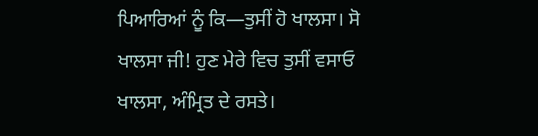ਪਿਆਰਿਆਂ ਨੂੰ ਕਿ—ਤੁਸੀਂ ਹੋ ਖਾਲਸਾ। ਸੋ ਖਾਲਸਾ ਜੀ! ਹੁਣ ਮੇਰੇ ਵਿਚ ਤੁਸੀਂ ਵਸਾਓ ਖਾਲਸਾ, ਅੰਮ੍ਰਿਤ ਦੇ ਰਸਤੇ।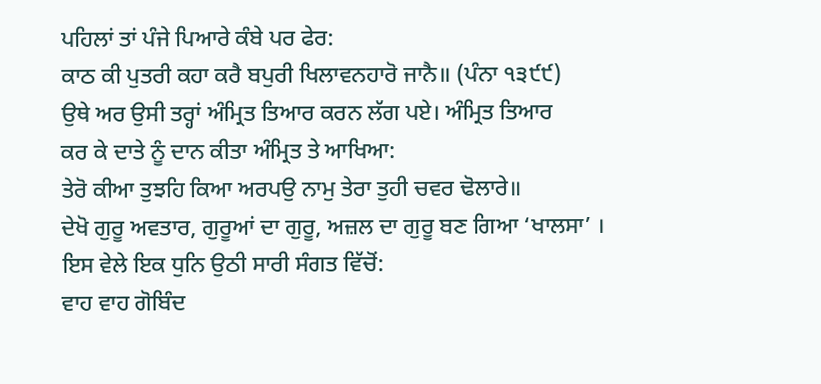ਪਹਿਲਾਂ ਤਾਂ ਪੰਜੇ ਪਿਆਰੇ ਕੰਬੇ ਪਰ ਫੇਰ:
ਕਾਠ ਕੀ ਪੁਤਰੀ ਕਹਾ ਕਰੈ ਬਪੁਰੀ ਖਿਲਾਵਨਹਾਰੋ ਜਾਨੈ॥ (ਪੰਨਾ ੧੩੯੯)
ਉਥੇ ਅਰ ਉਸੀ ਤਰ੍ਹਾਂ ਅੰਮ੍ਰਿਤ ਤਿਆਰ ਕਰਨ ਲੱਗ ਪਏ। ਅੰਮ੍ਰਿਤ ਤਿਆਰ
ਕਰ ਕੇ ਦਾਤੇ ਨੂੰ ਦਾਨ ਕੀਤਾ ਅੰਮ੍ਰਿਤ ਤੇ ਆਖਿਆ:
ਤੇਰੋ ਕੀਆ ਤੁਝਹਿ ਕਿਆ ਅਰਪਉ ਨਾਮੁ ਤੇਰਾ ਤੁਹੀ ਚਵਰ ਢੋਲਾਰੇ॥
ਦੇਖੋ ਗੁਰੂ ਅਵਤਾਰ, ਗੁਰੂਆਂ ਦਾ ਗੁਰੂ, ਅਜ਼ਲ ਦਾ ਗੁਰੂ ਬਣ ਗਿਆ ‘ਖਾਲਸਾ’ ।
ਇਸ ਵੇਲੇ ਇਕ ਧੁਨਿ ਉਠੀ ਸਾਰੀ ਸੰਗਤ ਵਿੱਚੋਂ:
ਵਾਹ ਵਾਹ ਗੋਬਿੰਦ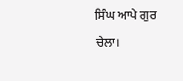ਸਿੰਘ ਆਪੇ ਗੁਰ ਚੇਲਾ।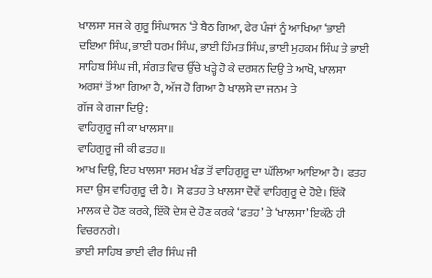ਖਾਲਸਾ ਸਜ ਕੇ ਗੁਰੂ ਸਿੰਘਾਸਨ ‘ਤੇ ਬੈਠ ਗਿਆ, ਫੇਰ ਪੰਜਾਂ ਨੂੰ ਆਖਿਆ ‘ਭਾਈ ਦਇਆ ਸਿੰਘ, ਭਾਈ ਧਰਮ ਸਿੰਘ, ਭਾਈ ਹਿੰਮਤ ਸਿੰਘ, ਭਾਈ ਮੁਹਕਮ ਸਿੰਘ ਤੇ ਭਾਈ ਸਾਹਿਬ ਸਿੰਘ ਜੀ, ਸੰਗਤ ਵਿਚ ਉੱਚੇ ਖੜ੍ਹੇ ਹੋ ਕੇ ਦਰਸ਼ਨ ਦਿਉ ਤੇ ਆਖੋ, ਖਾਲਸਾ ਅਰਸ਼ਾਂ ਤੋਂ ਆ ਗਿਆ ਹੈ, ਅੱਜ ਹੋ ਗਿਆ ਹੈ ਖਾਲਸੇ ਦਾ ਜਨਮ ਤੇ
ਗੱਜ ਕੇ ਗਜਾ ਦਿਉ:
ਵਾਹਿਗੁਰੂ ਜੀ ਕਾ ਖਾਲਸਾ॥
ਵਾਹਿਗੁਰੂ ਜੀ ਕੀ ਫਤਹ॥
ਆਖ ਦਿਉ, ਇਹ ਖਾਲਸਾ ਸਰਮ ਖੰਡ ਤੋਂ ਵਾਹਿਗੁਰੂ ਦਾ ਘੱਲਿਆ ਆਇਆ ਹੈ। ਫਤਹ ਸਦਾ ਉਸ ਵਾਹਿਗੁਰੂ ਦੀ ਹੈ। ਸੋ ਫਤਹ ਤੇ ਖਾਲਸਾ ਦੋਵੇਂ ਵਾਹਿਗੁਰੂ ਦੇ ਹੋਏ। ਇੱਕੋ ਮਾਲਕ ਦੇ ਹੋਣ ਕਰਕੇ, ਇੱਕੋ ਦੇਸ਼ ਦੇ ਹੋਣ ਕਰਕੇ ‘ਫਤਹ’ ਤੇ ‘ਖਾਲਸਾ’ ਇਕੱਠੇ ਹੀ ਵਿਚਰਨਗੇ।
ਭਾਈ ਸਾਹਿਬ ਭਾਈ ਵੀਰ ਸਿੰਘ ਜੀ